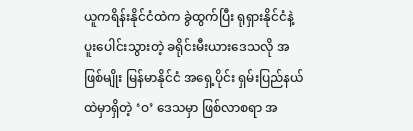ယူကရိန်းနိုင်ငံထဲက ခွဲထွက်ပြီး ရုရှားနိုင်ငံနဲ့ ပူးပေါင်းသွားတဲ့ ခရိုင်းမီးယားဒေသလို အဖြစ်မျိုး မြန်မာနိုင်ငံ အရှေ့ပိုင်း ရှမ်းပြည်နယ်ထဲမှာရှိတဲ့ ‘ဝ’ ဒေသမှာ ဖြစ်လာစရာ အ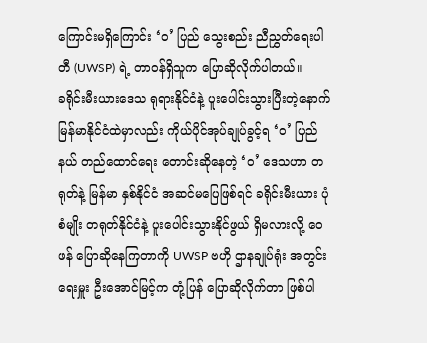ကြောင်းမရှိကြောင်း ‘ဝ’ ပြည် သွေးစည်း ညီညွှတ်ရေးပါတီ (UWSP) ရဲ့ တာဝန်ရှိသူက ပြောဆိုလိုက်ပါတယ်။
ခရိုင်းမီးယားဒေသ ရုရားနိုင်ငံနဲ့ ပူးပေါင်းသွားပြီးတဲ့နောက် မြန်မာနိုင်ငံထဲမှာလည်း ကိုယ်ပိုင်အုပ်ချုပ်ခွင့်ရ ‘ဝ’ ပြည်နယ် တည်ထောင်ရေး တောင်းဆိုနေတဲ့ ‘ဝ’ ဒေသဟာ တရုတ်နဲ့ မြန်မာ နှစ်နိုင်ငံ အဆင်မပြေဖြစ်ရင် ခရိုင်းမီးယား ပုံစံမျိုး တရုတ်နိုင်ငံနဲ့ ပူးပေါင်းသွားနိုင်ဖွယ် ရှိမလားလို့ ဝေဖန် ပြောဆိုနေကြတာကို UWSP ဗဟို ဌာနချုပ်ရုံး အတွင်းရေးမှူး ဦးအောင်မြင့်က တုံ့ပြန် ပြောဆိုလိုက်တာ ဖြစ်ပါ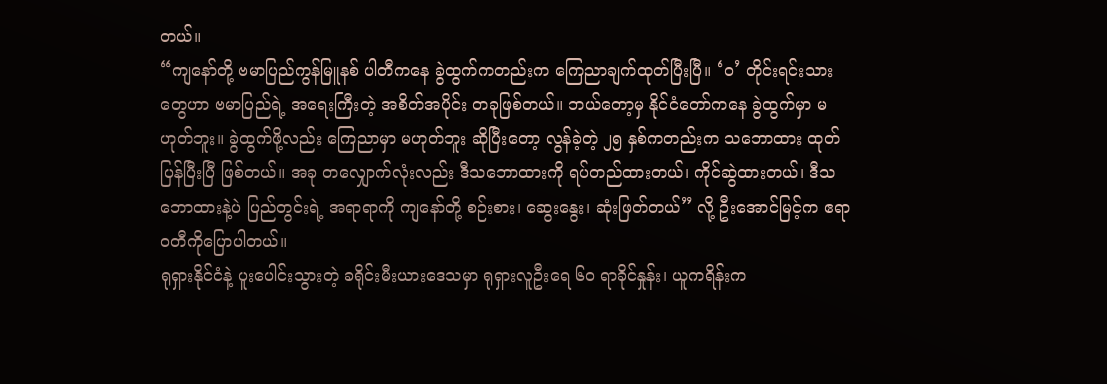တယ်။
“ကျနော်တို့ ဗမာပြည်ကွန်မြူနစ် ပါတီကနေ ခွဲထွက်ကတည်းက ကြေညာချက်ထုတ်ပြီးပြီ။ ‘ဝ’ တိုင်းရင်းသားတွေဟာ ဗမာပြည်ရဲ့ အရေးကြီးတဲ့ အစိတ်အပိုင်း တခုဖြစ်တယ်။ ဘယ်တော့မှ နိုင်ငံတော်ကနေ ခွဲထွက်မှာ မဟုတ်ဘူး။ ခွဲထွက်ဖို့လည်း ကြေညာမှာ မဟုတ်ဘူး ဆိုပြီးတော့ လွန်ခဲ့တဲ့ ၂၅ နှစ်ကတည်းက သဘောထား ထုတ်ပြန်ပြီးပြီ ဖြစ်တယ်။ အခု တလျှောက်လုံးလည်း ဒီသဘောထားကို ရပ်တည်ထားတယ်၊ ကိုင်ဆွဲထားတယ်၊ ဒီသဘောထားနဲ့ပဲ ပြည်တွင်းရဲ့ အရာရာကို ကျနော်တို့ စဉ်းစား၊ ဆွေးနွေး၊ ဆုံးဖြတ်တယ်” လို့ ဦးအောင်မြင့်က ဧရာဝတီကိုပြောပါတယ်။
ရုရှားနိုင်ငံနဲ့ ပူးပေါင်းသွားတဲ့ ခရိုင်းမီးယားဒေသမှာ ရုရှားလူဦးရေ ၆၀ ရာခိုင်နှုန်း၊ ယူကရိန်းက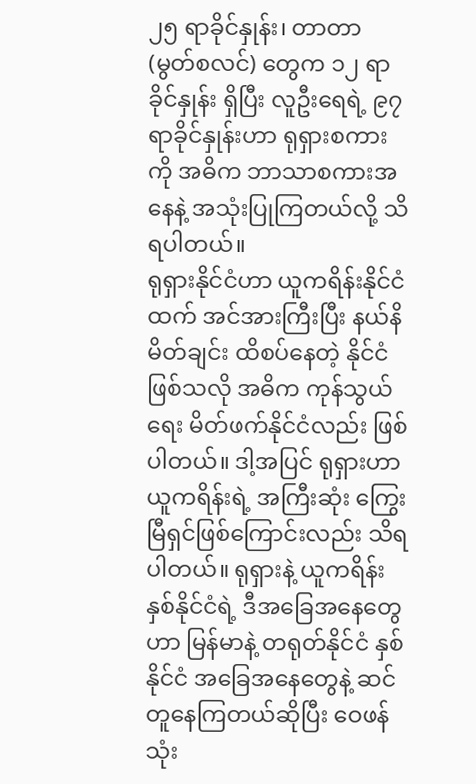၂၅ ရာခိုင်နှုန်း၊ တာတာ (မွတ်စလင်) တွေက ၁၂ ရာခိုင်နှုန်း ရှိပြီး လူဦးရေရဲ့ ၉၇ ရာခိုင်နှုန်းဟာ ရုရှားစကားကို အဓိက ဘာသာစကားအနေနဲ့ အသုံးပြုကြတယ်လို့ သိရပါတယ်။
ရုရှားနိုင်ငံဟာ ယူကရိန်းနိုင်ငံထက် အင်အားကြီးပြီး နယ်နိမိတ်ချင်း ထိစပ်နေတဲ့ နိုင်ငံဖြစ်သလို အဓိက ကုန်သွယ်ရေး မိတ်ဖက်နိုင်ငံလည်း ဖြစ်ပါတယ်။ ဒါ့အပြင် ရုရှားဟာ ယူကရိန်းရဲ့ အကြီးဆုံး ကြွေးမြီရှင်ဖြစ်ကြောင်းလည်း သိရပါတယ်။ ရုရှားနဲ့ ယူကရိန်း နှစ်နိုင်ငံရဲ့ ဒီအခြေအနေတွေဟာ မြန်မာနဲ့ တရုတ်နိုင်ငံ နှစ်နိုင်ငံ အခြေအနေတွေနဲ့ ဆင်တူနေကြတယ်ဆိုပြီး ဝေဖန်သုံး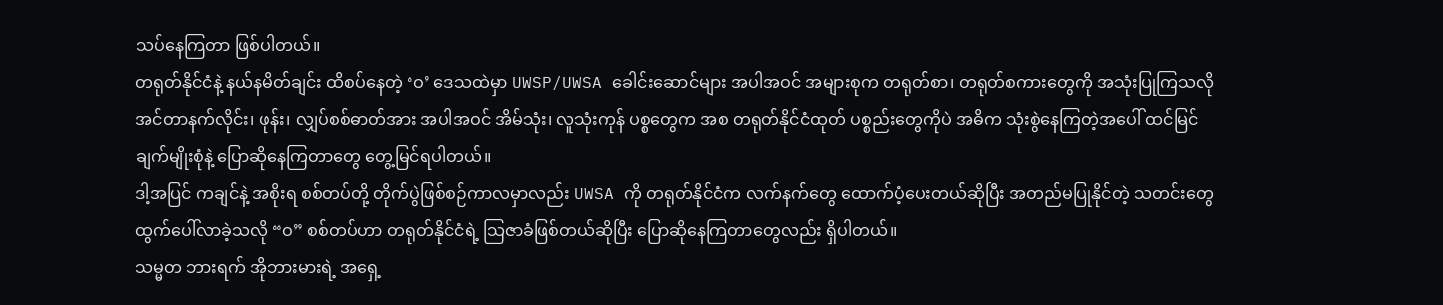သပ်နေကြတာ ဖြစ်ပါတယ်။
တရုတ်နိုင်ငံနဲ့ နယ်နမိတ်ချင်း ထိစပ်နေတဲ့ ‘ဝ’ ဒေသထဲမှာ UWSP/UWSA ခေါင်းဆောင်များ အပါအဝင် အများစုက တရုတ်စာ၊ တရုတ်စကားတွေကို အသုံးပြုကြသလို အင်တာနက်လိုင်း၊ ဖုန်း၊ လျှပ်စစ်ဓာတ်အား အပါအဝင် အိမ်သုံး၊ လူသုံးကုန် ပစ္စတွေက အစ တရုတ်နိုင်ငံထုတ် ပစ္စည်းတွေကိုပဲ အဓိက သုံးစွဲနေကြတဲ့အပေါ် ထင်မြင်ချက်မျိုးစုံနဲ့ ပြောဆိုနေကြတာတွေ တွေ့မြင်ရပါတယ်။
ဒါ့အပြင် ကချင်နဲ့ အစိုးရ စစ်တပ်တို့ တိုက်ပွဲဖြစ်စဉ်ကာလမှာလည်း UWSA ကို တရုတ်နိုင်ငံက လက်နက်တွေ ထောက်ပံ့ပေးတယ်ဆိုပြီး အတည်မပြုနိုင်တဲ့ သတင်းတွေ ထွက်ပေါ်လာခဲ့သလို “ဝ” စစ်တပ်ဟာ တရုတ်နိုင်ငံရဲ့ သြဇာခံဖြစ်တယ်ဆိုပြီး ပြောဆိုနေကြတာတွေလည်း ရှိပါတယ်။
သမ္မတ ဘားရက် အိုဘားမားရဲ့ အရှေ့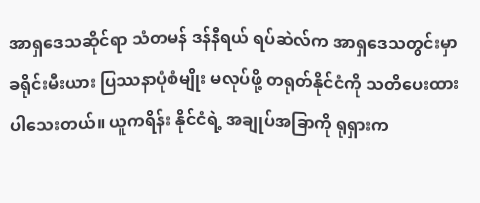အာရှဒေသဆိုင်ရာ သံတမန် ဒန်နီရယ် ရပ်ဆဲလ်က အာရှဒေသတွင်းမှာ ခရိုင်းမီးယား ပြဿနာပုံစံမျိုး မလုပ်ဖို့ တရုတ်နိုင်ငံကို သတိပေးထားပါသေးတယ်။ ယူကရိန်း နိုင်ငံရဲ့ အချုပ်အခြာကို ရုရှားက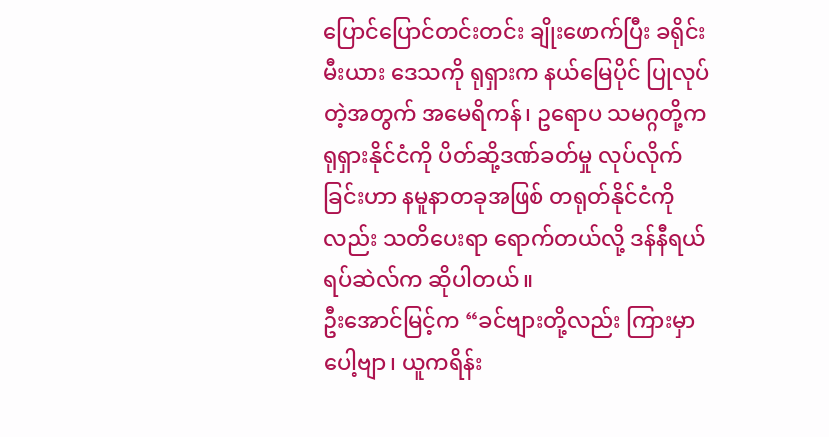ပြောင်ပြောင်တင်းတင်း ချိုးဖောက်ပြီး ခရိုင်းမီးယား ဒေသကို ရုရှားက နယ်မြေပိုင် ပြုလုပ်တဲ့အတွက် အမေရိကန်၊ ဥရောပ သမဂ္ဂတို့က ရုရှားနိုင်ငံကို ပိတ်ဆို့ဒဏ်ခတ်မှု လုပ်လိုက်ခြင်းဟာ နမူနာတခုအဖြစ် တရုတ်နိုင်ငံကိုလည်း သတိပေးရာ ရောက်တယ်လို့ ဒန်နီရယ် ရပ်ဆဲလ်က ဆိုပါတယ်။
ဦးအောင်မြင့်က “ခင်ဗျားတို့လည်း ကြားမှာပေါ့ဗျာ၊ ယူကရိန်း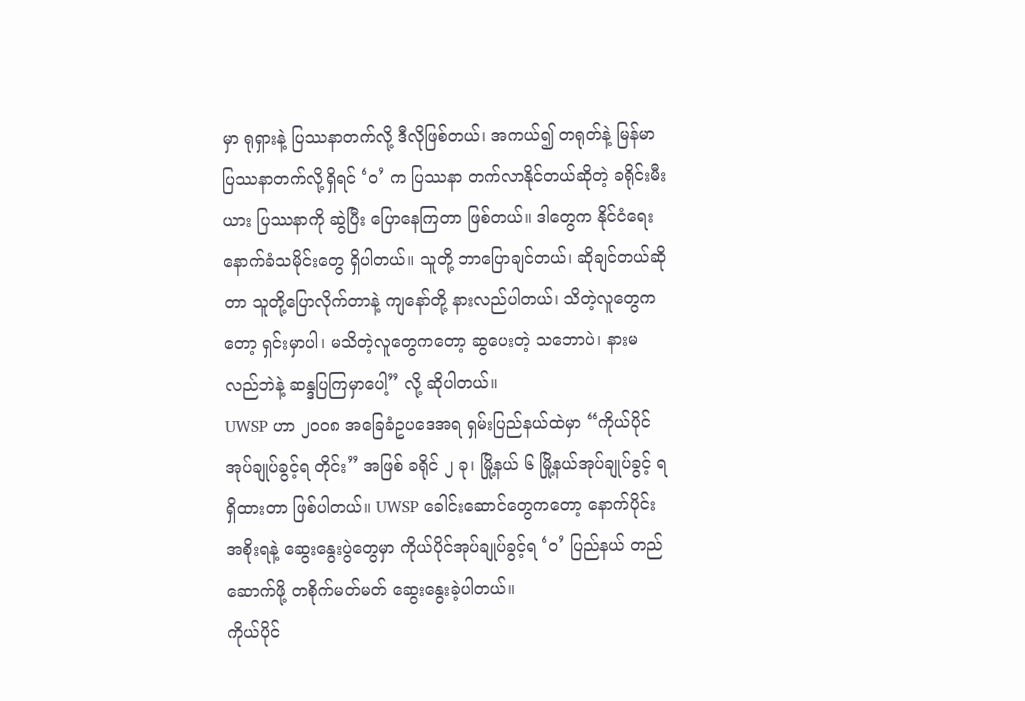မှာ ရုရှားနဲ့ ပြဿနာတက်လို့ ဒီလိုဖြစ်တယ်၊ အကယ်၍ တရုတ်နဲ့ မြန်မာ ပြဿနာတက်လို့ရှိရင် ‘ဝ’ က ပြဿနာ တက်လာနိုင်တယ်ဆိုတဲ့ ခရိုင်းမီးယား ပြဿနာကို ဆွဲပြီး ပြောနေကြတာ ဖြစ်တယ်။ ဒါတွေက နိုင်ငံရေး နောက်ခံသမိုင်းတွေ ရှိပါတယ်။ သူတို့ ဘာပြောချင်တယ်၊ ဆိုချင်တယ်ဆိုတာ သူတို့ပြောလိုက်တာနဲ့ ကျနော်တို့ နားလည်ပါတယ်၊ သိတဲ့လူတွေကတော့ ရှင်းမှာပါ၊ မသိတဲ့လူတွေကတော့ ဆွပေးတဲ့ သဘောပဲ၊ နားမလည်ဘဲနဲ့ ဆန္ဒပြကြမှာပေါ့” လို့ ဆိုပါတယ်။
UWSP ဟာ ၂၀၀၈ အခြေခံဥပဒေအရ ရှမ်းပြည်နယ်ထဲမှာ “ကိုယ်ပိုင်အုပ်ချုပ်ခွင့်ရ တိုင်း” အဖြစ် ခရိုင် ၂ ခု၊ မြို့နယ် ၆ မြို့နယ်အုပ်ချုပ်ခွင့် ရရှိထားတာ ဖြစ်ပါတယ်။ UWSP ခေါင်းဆောင်တွေကတော့ နောက်ပိုင်း အစိုးရနဲ့ ဆွေးနွေးပွဲတွေမှာ ကိုယ်ပိုင်အုပ်ချုပ်ခွင့်ရ ‘ဝ’ ပြည်နယ် တည်ဆောက်ဖို့ တစိုက်မတ်မတ် ဆွေးနွေးခဲ့ပါတယ်။
ကိုယ်ပိုင်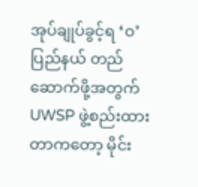အုပ်ချုပ်ခွင့်ရ ‘ဝ’ ပြည်နယ် တည်ဆောက်ဖို့အတွက် UWSP ဖွဲ့စည်းထားတာကတော့ မိုင်း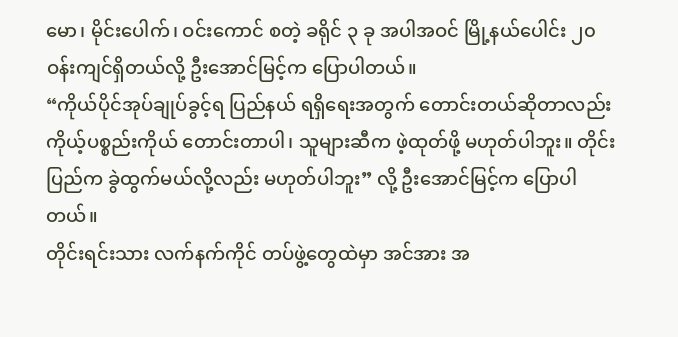မော၊ မိုင်းပေါက်၊ ဝင်းကောင် စတဲ့ ခရိုင် ၃ ခု အပါအဝင် မြို့နယ်ပေါင်း ၂၀ ဝန်းကျင်ရှိတယ်လို့ ဦးအောင်မြင့်က ပြောပါတယ်။
“ကိုယ်ပိုင်အုပ်ချုပ်ခွင့်ရ ပြည်နယ် ရရှိရေးအတွက် တောင်းတယ်ဆိုတာလည်း ကိုယ့်ပစ္စည်းကိုယ် တောင်းတာပါ၊ သူများဆီက ဖဲ့ထုတ်ဖို့ မဟုတ်ပါဘူး။ တိုင်းပြည်က ခွဲထွက်မယ်လို့လည်း မဟုတ်ပါဘူး” လို့ ဦးအောင်မြင့်က ပြောပါတယ်။
တိုင်းရင်းသား လက်နက်ကိုင် တပ်ဖွဲ့တွေထဲမှာ အင်အား အ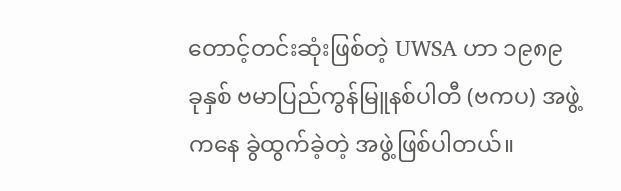တောင့်တင်းဆုံးဖြစ်တဲ့ UWSA ဟာ ၁၉၈၉ ခုနှစ် ဗမာပြည်ကွန်မြူနစ်ပါတီ (ဗကပ) အဖွဲ့ကနေ ခွဲထွက်ခဲ့တဲ့ အဖွဲ့ဖြစ်ပါတယ်။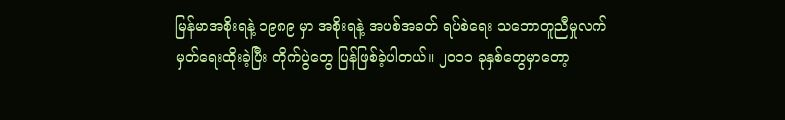မြန်မာအစိုးရနဲ့ ၁၉၈၉ မှာ အစိုးရနဲ့ အပစ်အခတ် ရပ်စဲရေး သဘောတူညီမှုလက်မှတ်ရေးထိုးခဲ့ပြီး တိုက်ပွဲတွေ ပြန်ဖြစ်ခဲ့ပါတယ်။ ၂၀၁၁ ခုနှစ်တွေမှာတော့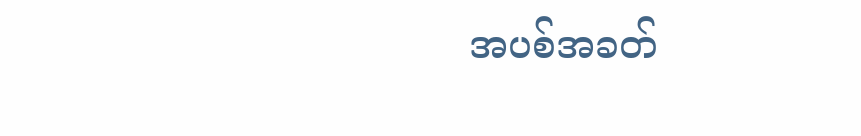အပစ်အခတ်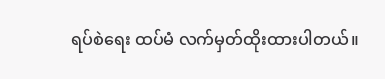ရပ်စဲရေး ထပ်မံ လက်မှတ်ထိုးထားပါတယ်။